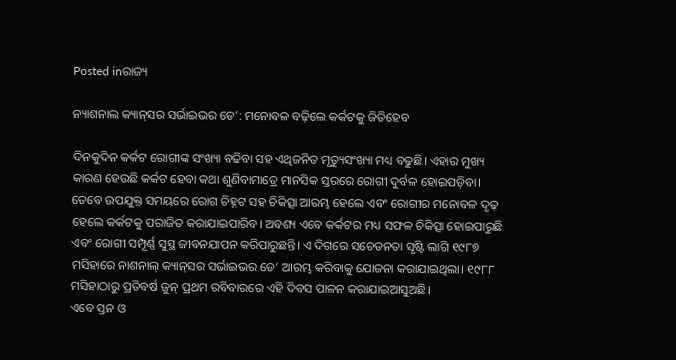Posted inରାଜ୍ୟ

ନ୍ୟାଶନାଲ କ୍ୟାନ୍‌ସର ସର୍ଭାଇଭର ଡେ’: ମନୋବଳ ବଢ଼ିଲେ କର୍କଟକୁ ଜିତିହେବ

ଦିନକୁଦିନ କର୍କଟ ରୋଗୀଙ୍କ ସଂଖ୍ୟା ବଢିବା ସହ ଏଥିଜନିତ ମୃତ୍ୟୁସଂଖ୍ୟା ମଧ୍ୟ ବଢୁଛି। ଏହାର ମୁଖ୍ୟ କାରଣ ହେଉଛି କର୍କଟ ହେବା କଥା ଶୁଣିବାମାତ୍ରେ ମାନସିକ ସ୍ତରରେ ରୋଗୀ ଦୁର୍ବଳ ହୋଇପଡ଼ିବା। ତେବେ ଉପଯୁକ୍ତ ସମୟରେ ରୋଗ ଚିହ୍ନଟ ସହ ଚିକିତ୍ସା ଆରମ୍ଭ ହେଲେ ଏବଂ ରୋଗୀର ମନୋବଳ ଦୃଢ଼ ହେଲେ କର୍କଟକୁ ପରାଜିତ କରାଯାଇପାରିବ। ଅବଶ୍ୟ ଏବେ କର୍କଟର ମଧ୍ୟ ସଫଳ ଚିକିତ୍ସା ହୋଇପାରୁଛି ଏବଂ ରୋଗୀ ସମ୍ପୂର୍ଣ୍ଣ ସୁସ୍ଥ ଜୀବନଯାପନ କରିପାରୁଛନ୍ତି। ଏ ଦିଗରେ ସଚେତନତା ସୃଷ୍ଟି ଲାଗି ୧୯୮୭ ମସିହାରେ ନାଶନାଲ୍‌ କ୍ୟାନ୍‌ସର ସର୍ଭାଇଭର ଡେ’ ଆରମ୍ଭ କରିବାକୁ ଯୋଜନା କରାଯାଇଥିଲା। ୧୯୮୮ ମସିହାଠାରୁ ପ୍ରତିବର୍ଷ ଜୁନ୍‌ ପ୍ରଥମ ରବିବାରରେ ଏହି ଦିବସ ପାଳନ କରାଯାଇଆସୁଅଛି।
ଏବେ ସ୍ତନ ଓ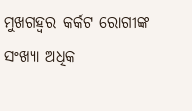ମୁଖଗହ୍ବର କର୍କଟ ରୋଗୀଙ୍କ ସଂଖ୍ୟା ଅଧିକ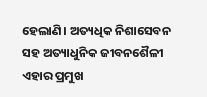ହେଲାଣି। ଅତ୍ୟଧିକ ନିଶାସେବନ ସହ ଅତ୍ୟାଧୁନିକ ଜୀବନଶୈଳୀ ଏହାର ପ୍ରମୁଖ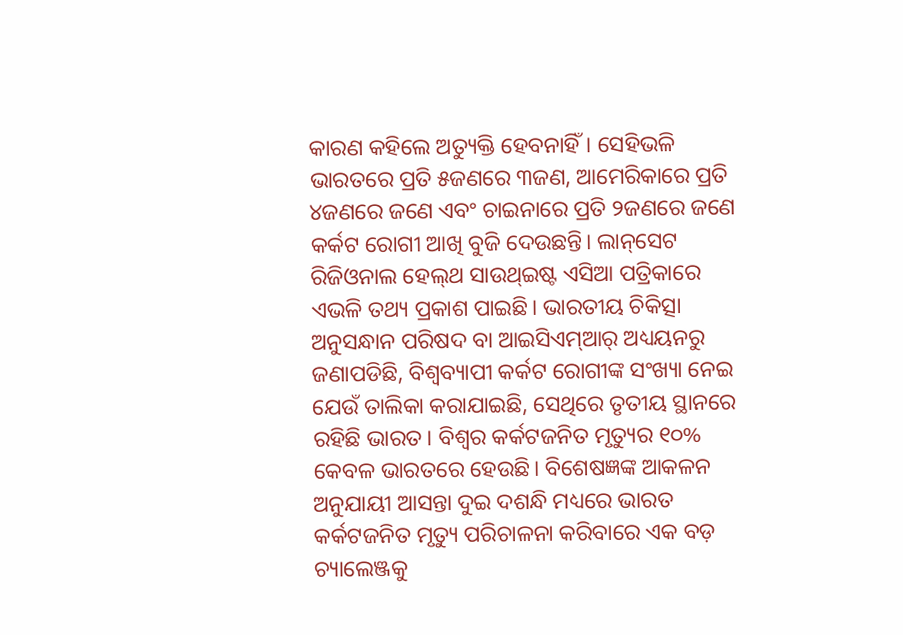କାରଣ କହିଲେ ଅତ୍ୟୁକ୍ତି ହେବନାହିଁ। ସେହିଭଳି ଭାରତରେ ପ୍ରତି ୫ଜଣରେ ୩ଜଣ, ଆମେରିକାରେ ପ୍ରତି ୪ଜଣରେ ଜଣେ ଏବଂ ଚାଇନାରେ ପ୍ରତି ୨ଜଣରେ ଜଣେ କର୍କଟ ରୋଗୀ ଆଖି ବୁଜି ଦେଉଛନ୍ତି। ଲାନ୍‌ସେଟ ରିଜିଓନାଲ ହେଲ୍‌ଥ ସାଉଥ୍‌ଇଷ୍ଟ ଏସିଆ ପତ୍ରିକାରେ ଏଭଳି ତଥ୍ୟ ପ୍ରକାଶ ପାଇଛି। ଭାରତୀୟ ଚିକିତ୍ସା ଅନୁସନ୍ଧାନ ପରିଷଦ ବା ଆଇସିଏମ୍‌ଆର୍‌ ଅଧ୍ୟୟନରୁ ଜଣାପଡିଛି, ବିଶ୍ୱବ୍ୟାପୀ କର୍କଟ ରୋଗୀଙ୍କ ସଂଖ୍ୟା ନେଇ ଯେଉଁ ତାଲିକା କରାଯାଇଛି, ସେଥିରେ ତୃତୀୟ ସ୍ଥାନରେ ରହିଛି ଭାରତ। ବିଶ୍ୱର କର୍କଟଜନିତ ମୃତ୍ୟୁର ୧୦% କେବଳ ଭାରତରେ ହେଉଛି। ବିଶେଷଜ୍ଞଙ୍କ ଆକଳନ ଅନୁଯାୟୀ ଆସନ୍ତା ଦୁଇ ଦଶନ୍ଧି ମଧ୍ୟରେ ଭାରତ କର୍କଟଜନିତ ମୃତ୍ୟୁ ପରିଚାଳନା କରିବାରେ ଏକ ବଡ଼ ଚ୍ୟାଲେଞ୍ଜକୁ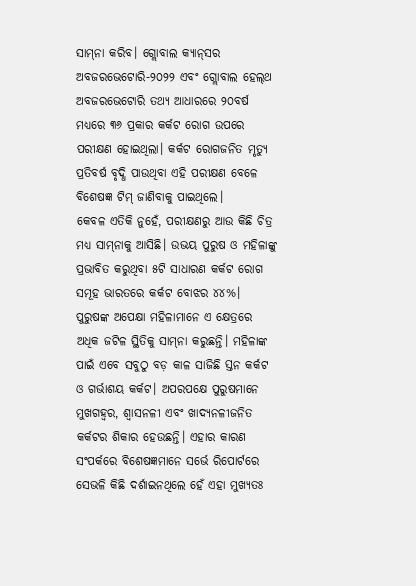ସାମ୍‌ନା କରିବ। ଗ୍ଲୋବାଲ କ୍ୟାନ୍‌ସର ଅବଜରଭେଟୋରି-୨୦୨୨ ଏବଂ ଗ୍ଲୋବାଲ ହେଲ୍‌ଥ ଅବଜରଭେଟୋରି ତଥ୍ୟ ଆଧାରରେ ୨୦ବର୍ଷ ମଧ୍ୟରେ ୩୬ ପ୍ରକାର କର୍କଟ ରୋଗ ଉପରେ ପରୀକ୍ଷଣ ହୋଇଥିଲା। କର୍କଟ ରୋଗଜନିତ ମୃତ୍ୟୁ ପ୍ରତିବର୍ଷ ବୃଦ୍ଧି ପାଉଥିବା ଏହି ପରୀକ୍ଷଣ ବେଳେ ବିଶେଷଜ୍ଞ ଟିମ୍‌ ଜାଣିବାକୁ ପାଇଥିଲେ।
କେବଳ ଏତିକି ନୁହେଁ, ପରୀକ୍ଷଣରୁ ଆଉ କିଛି ଚିତ୍ର ମଧ୍ୟ ସାମ୍‌ନାକୁ ଆସିଛି। ଉଭୟ ପୁରୁଷ ଓ ମହିଳାଙ୍କୁ ପ୍ରଭାବିତ କରୁଥିବା ୫ଟି ସାଧାରଣ କର୍କଟ ରୋଗ ସମୂହ ଭାରତରେ କର୍କଟ ବୋଝର ୪୪%। ପୁରୁଷଙ୍କ ଅପେକ୍ଷା ମହିଳାମାନେ ଏ କ୍ଷେତ୍ରରେ ଅଧିକ ଜଟିଳ ସ୍ଥିତିକୁ ସାମ୍‌ନା କରୁଛନ୍ତି। ମହିଳାଙ୍କ ପାଇଁ ଏବେ ସବୁଠୁ ବଡ଼ କାଳ ସାଜିଛି ସ୍ତନ କର୍କଟ ଓ ଗର୍ଭାଶୟ କର୍କଟ। ଅପରପକ୍ଷେ ପୁରୁଷମାନେ ମୁଖଗହ୍ବର, ଶ୍ୱାସନଳୀ ଏବଂ ଖାଦ୍ୟନଳୀଜନିତ କର୍କଟର ଶିକାର ହେଉଛନ୍ତି। ଏହାର କାରଣ ସଂପର୍କରେ ବିଶେଷଜ୍ଞମାନେ ସର୍ଭେ ରିପୋର୍ଟରେ ସେଭଳି କିଛି ଦର୍ଶାଇନଥିଲେ ହେଁ ଏହା ମୁଖ୍ୟତଃ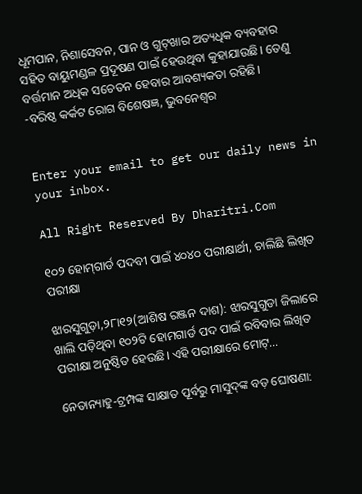ଧୂମପାନ, ନିଶାସେବନ, ପାନ ଓ ଗୁଟ୍‌ଖାର ଅତ୍ୟଧିକ ବ୍ୟବହାର ସହିତ ବାୟୁମଣ୍ଡଳ ପ୍ରଦୂଷଣ ପାଇଁ ହେଉଥିବା କୁହାଯାଉଛି। ତେଣୁ ବର୍ତ୍ତମାନ ଅଧିକ ସଚେତନ ହେବାର ଆବଶ୍ୟକତା ରହିଛି।
-ବରିଷ୍ଠ କର୍କଟ ରୋଗ ବିଶେଷଜ୍ଞ, ଭୁବନେଶ୍ୱର


Enter your email to get our daily news in your inbox.

All Right Reserved By Dharitri.Com

୧୦୨ ହୋମ୍‌ଗାର୍ଡ ପଦବୀ ପାଇଁ ୪୦୪୦ ପରୀକ୍ଷାର୍ଥୀ, ଚାଲିଛି ଲିଖିତ ପରୀକ୍ଷା

ଝାରସୁଗୁଡ଼ା,୨୮ା୧୨(ଆଶିଷ ରଞ୍ଜନ ଦାଶ): ଝାରସୁଗୁଡା ଜିଲାରେ ଖାଲି ପଡ଼ିଥିବା ୧୦୨ଟି ହୋମଗାର୍ଡ ପଦ ପାଇଁ ରବିବାର ଲିଖିତ ପରୀକ୍ଷା ଅନୁଷ୍ଠିତ ହେଉଛି। ଏହି ପରୀକ୍ଷାରେ ମୋଟ୍‌...

ନେତାନ୍ୟାହୁ-ଟ୍ରମ୍ପଙ୍କ ସାକ୍ଷାତ ପୂର୍ବରୁ ମାସୁଦ୍‌ଙ୍କ ବଡ଼ ଘୋଷଣା: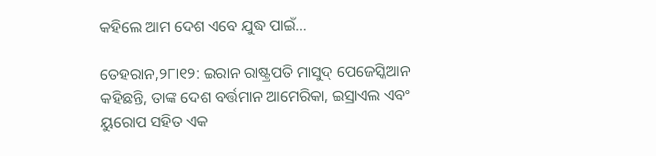କହିଲେ ଆମ ଦେଶ ଏବେ ଯୁଦ୍ଧ ପାଇଁ…

ତେହରାନ,୨୮ା୧୨: ଇରାନ ରାଷ୍ଟ୍ରପତି ମାସୁଦ୍‌ ପେଜେସ୍କିଆନ କହିଛନ୍ତି, ତାଙ୍କ ଦେଶ ବର୍ତ୍ତମାନ ଆମେରିକା, ଇସ୍ରାଏଲ ଏବଂ ୟୁରୋପ ସହିତ ଏକ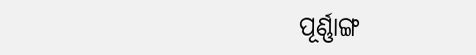ପୂର୍ଣ୍ଣାଙ୍ଗ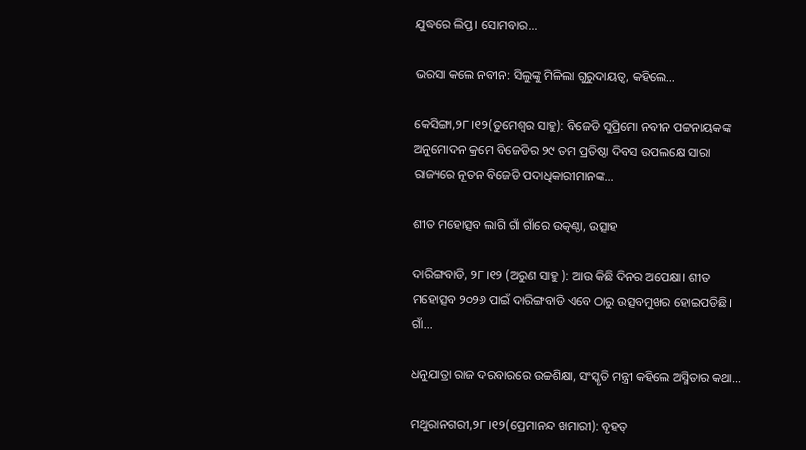ଯୁଦ୍ଧରେ ଲିପ୍ତ। ସୋମବାର...

ଭରସା କଲେ ନବୀନ: ସିଲୁଙ୍କୁ ମିଳିଲା ଗୁରୁଦାୟତ୍ୱ, କହିଲେ…

କେସିଙ୍ଗା,୨୮।୧୨(ତୁମେଶ୍ୱର ସାହୁ): ବିଜେଡି ସୁପ୍ରିମୋ ନବୀନ ପଟ୍ଟନାୟକଙ୍କ ଅନୁମୋଦନ କ୍ରମେ ବିଜେଡିର ୨୯ ତମ ପ୍ରତିଷ୍ଠା ଦିବସ ଉପଲକ୍ଷେ ସାରା ରାଜ୍ୟରେ ନୂତନ ବିଜେଡି ପଦାଧିକାରୀମାନଙ୍କ...

ଶୀତ ମହୋତ୍ସବ ଲାଗି ଗାଁ ଗାଁରେ ଉତ୍କଣ୍ଠା, ଉତ୍ସାହ

ଦାରିଙ୍ଗବାଡି, ୨୮।୧୨ (ଅରୁଣ ସାହୁ ): ଆଉ କିଛି ଦିନର ଅପେକ୍ଷା। ଶୀତ ମହୋତ୍ସବ ୨୦୨୬ ପାଇଁ ଦାରିଙ୍ଗବାଡି ଏବେ ଠାରୁ ଉତ୍ସବମୁଖର ହୋଇପଡିଛି। ଗାଁ...

ଧନୁଯାତ୍ରା ରାଜ ଦରବାରରେ ଉଚ୍ଚଶିକ୍ଷା, ସଂସ୍କୃତି ମନ୍ତ୍ରୀ କହିଲେ ଅସ୍ମିତାର କଥା…

ମଥୁରାନଗରୀ,୨୮।୧୨(ପ୍ରେମାନନ୍ଦ ଖମାରୀ): ବୃହତ୍‌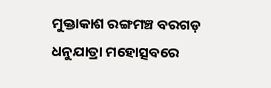ମୁକ୍ତାକାଶ ରଙ୍ଗମଞ୍ଚ ବରଗଡ଼ ଧନୁଯାତ୍ରା ମହୋତ୍ସବରେ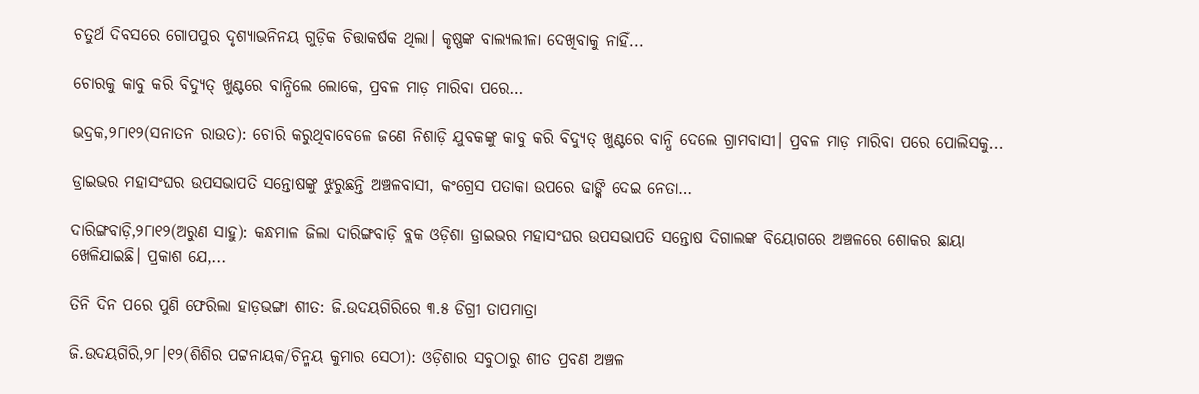ଚତୁର୍ଥ ଦିବସରେ ଗୋପପୁର ଦୃଶ୍ୟାଭନିନୟ ଗୁଡ଼ିକ ଚିତ୍ତାକର୍ଷକ ଥିଲା। କୃଷ୍ଣଙ୍କ ବାଲ୍ୟଲୀଳା ଦେଖିବାକୁ ନାହିଁ...

ଚୋରକୁ କାବୁ କରି ବିଦ୍ୟୁତ୍‌ ଖୁଣ୍ଟରେ ବାନ୍ଧିଲେ ଲୋକେ, ପ୍ରବଳ ମାଡ଼ ମାରିବା ପରେ…

ଭଦ୍ରକ,୨୮ା୧୨(ସନାତନ ରାଉତ): ଚୋରି କରୁଥିବାବେଳେ ଜଣେ ନିଶାଡ଼ି ଯୁବକଙ୍କୁ କାବୁ କରି ବିଦ୍ୟୁତ୍‌ ଖୁଣ୍ଟରେ ବାନ୍ଧି ଦେଲେ ଗ୍ରାମବାସୀ। ପ୍ରବଳ ମାଡ଼ ମାରିବା ପରେ ପୋଲିସକୁ...

ଡ୍ରାଇଭର ମହାସଂଘର ଉପସଭାପତି ସନ୍ତୋଷଙ୍କୁ ଝୁରୁଛନ୍ତି ଅଞ୍ଚଳବାସୀ, କଂଗ୍ରେସ ପତାକା ଉପରେ ଢାଙ୍କି ଦେଇ ନେତା…

ଦାରିଙ୍ଗବାଡ଼ି,୨୮ା୧୨(ଅରୁଣ ସାହୁ): କନ୍ଧମାଳ ଜିଲା ଦାରିଙ୍ଗବାଡ଼ି ବ୍ଲକ ଓଡ଼ିଶା ଡ୍ରାଇଭର ମହାସଂଘର ଉପସଭାପତି ସନ୍ତୋଷ ଦିଗାଲଙ୍କ ବିୟୋଗରେ ଅଞ୍ଚଳରେ ଶୋକର ଛାୟା ଖେଳିଯାଇଛି। ପ୍ରକାଶ ଯେ,...

ତିନି ଦିନ ପରେ ପୁଣି ଫେରିଲା ହାଡ଼ଭଙ୍ଗା ଶୀତ: ଜି.ଉଦୟଗିରିରେ ୩.୫ ଡିଗ୍ରୀ ତାପମାତ୍ରା

ଜି.ଉଦୟଗିରି,୨୮।୧୨(ଶିଶିର ପଟ୍ଟନାୟକ/ଚିନ୍ମୟ କୁମାର ସେଠୀ): ଓଡ଼ିଶାର ସବୁଠାରୁ ଶୀତ ପ୍ରବଣ ଅଞ୍ଚଳ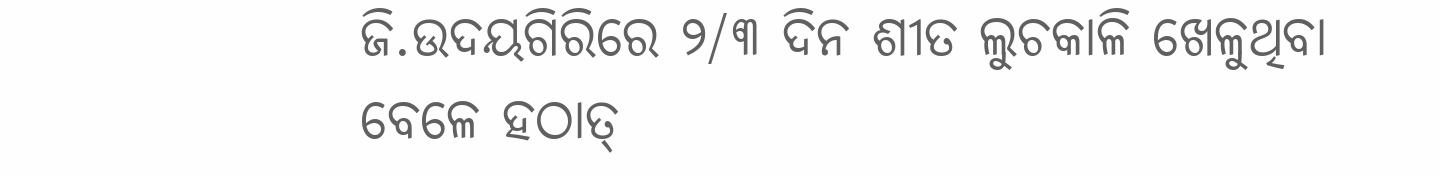ଜି.ଉଦୟଗିରିରେ ୨/୩ ଦିନ ଶୀତ ଲୁଚକାଳି ଖେଳୁଥିବା ବେଳେ ହଠାତ୍‌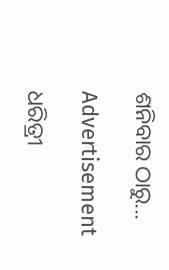ଶନିବାର ଠାରୁ...

Advertisement

ଧରିତ୍ରୀ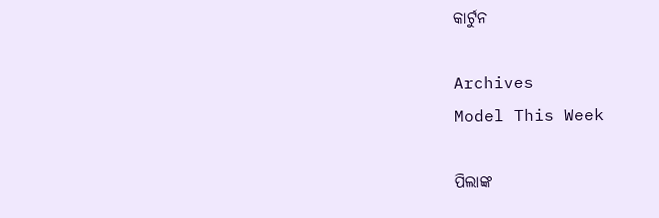କାର୍ଟୁନ

Archives
Model This Week

ପିଲାଙ୍କ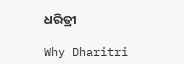ଧରିତ୍ରୀ

Why Dharitri